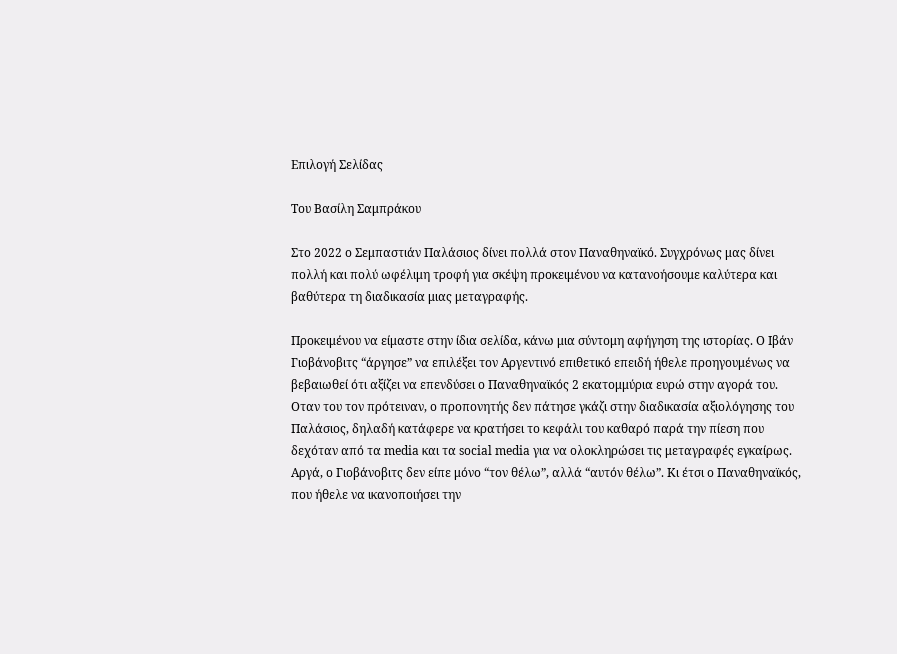Επιλογή Σελίδας

Του Βασίλη Σαμπράκου

Στο 2022 ο Σεμπαστιάν Παλάσιος δίνει πολλά στον Παναθηναϊκό. Συγχρόνως μας δίνει πολλή και πολύ ωφέλιμη τροφή για σκέψη προκειμένου να κατανοήσουμε καλύτερα και βαθύτερα τη διαδικασία μιας μεταγραφής.

Προκειμένου να είμαστε στην ίδια σελίδα, κάνω μια σύντομη αφήγηση της ιστορίας. Ο Ιβάν Γιοβάνοβιτς “άργησε” να επιλέξει τον Αργεντινό επιθετικό επειδή ήθελε προηγουμένως να βεβαιωθεί ότι αξίζει να επενδύσει ο Παναθηναϊκός 2 εκατομμύρια ευρώ στην αγορά του. Οταν του τον πρότειναν, ο προπονητής δεν πάτησε γκάζι στην διαδικασία αξιολόγησης του Παλάσιος, δηλαδή κατάφερε να κρατήσει το κεφάλι του καθαρό παρά την πίεση που δεχόταν από τα media και τα social media για να ολοκληρώσει τις μεταγραφές εγκαίρως. Αργά, ο Γιοβάνοβιτς δεν είπε μόνο “τον θέλω”, αλλά “αυτόν θέλω”. Κι έτσι ο Παναθηναϊκός, που ήθελε να ικανοποιήσει την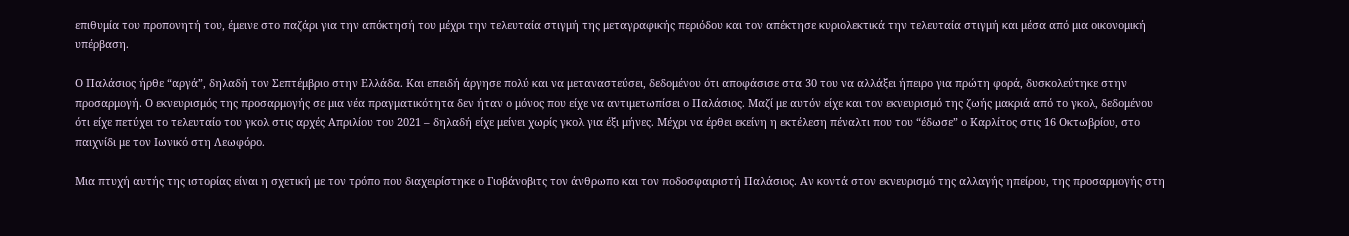επιθυμία του προπονητή του, έμεινε στο παζάρι για την απόκτησή του μέχρι την τελευταία στιγμή της μεταγραφικής περιόδου και τον απέκτησε κυριολεκτικά την τελευταία στιγμή και μέσα από μια οικονομική υπέρβαση.

Ο Παλάσιος ήρθε “αργά”, δηλαδή τον Σεπτέμβριο στην Ελλάδα. Και επειδή άργησε πολύ και να μεταναστεύσει, δεδομένου ότι αποφάσισε στα 30 του να αλλάξει ήπειρο για πρώτη φορά, δυσκολεύτηκε στην προσαρμογή. Ο εκνευρισμός της προσαρμογής σε μια νέα πραγματικότητα δεν ήταν ο μόνος που είχε να αντιμετωπίσει ο Παλάσιος. Μαζί με αυτόν είχε και τον εκνευρισμό της ζωής μακριά από το γκολ, δεδομένου ότι είχε πετύχει το τελευταίο του γκολ στις αρχές Απριλίου του 2021 – δηλαδή είχε μείνει χωρίς γκολ για έξι μήνες. Μέχρι να έρθει εκείνη η εκτέλεση πέναλτι που του “έδωσε” ο Καρλίτος στις 16 Οκτωβρίου, στο παιχνίδι με τον Ιωνικό στη Λεωφόρο.

Μια πτυχή αυτής της ιστορίας είναι η σχετική με τον τρόπο που διαχειρίστηκε ο Γιοβάνοβιτς τον άνθρωπο και τον ποδοσφαιριστή Παλάσιος. Αν κοντά στον εκνευρισμό της αλλαγής ηπείρου, της προσαρμογής στη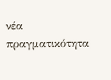νέα πραγματικότητα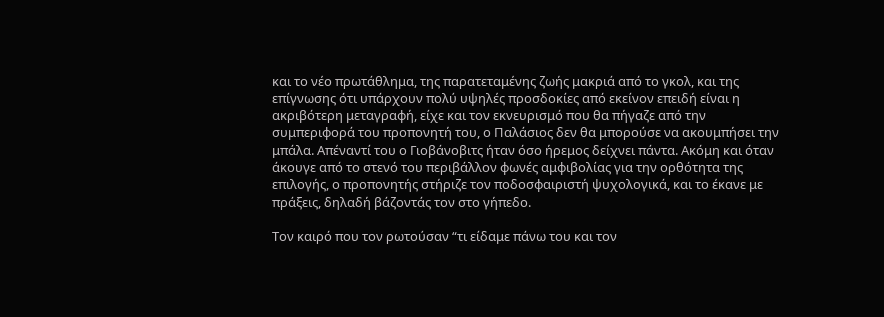και το νέο πρωτάθλημα, της παρατεταμένης ζωής μακριά από το γκολ, και της επίγνωσης ότι υπάρχουν πολύ υψηλές προσδοκίες από εκείνον επειδή είναι η ακριβότερη μεταγραφή, είχε και τον εκνευρισμό που θα πήγαζε από την συμπεριφορά του προπονητή του, ο Παλάσιος δεν θα μπορούσε να ακουμπήσει την μπάλα. Απέναντί του ο Γιοβάνοβιτς ήταν όσο ήρεμος δείχνει πάντα. Ακόμη και όταν άκουγε από το στενό του περιβάλλον φωνές αμφιβολίας για την ορθότητα της επιλογής, ο προπονητής στήριζε τον ποδοσφαιριστή ψυχολογικά, και το έκανε με πράξεις, δηλαδή βάζοντάς τον στο γήπεδο.

Τον καιρό που τον ρωτούσαν “τι είδαμε πάνω του και τον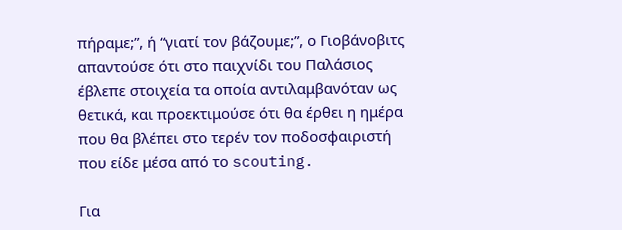πήραμε;”, ή “γιατί τον βάζουμε;”, ο Γιοβάνοβιτς απαντούσε ότι στο παιχνίδι του Παλάσιος έβλεπε στοιχεία τα οποία αντιλαμβανόταν ως θετικά, και προεκτιμούσε ότι θα έρθει η ημέρα που θα βλέπει στο τερέν τον ποδοσφαιριστή που είδε μέσα από το scouting.

Για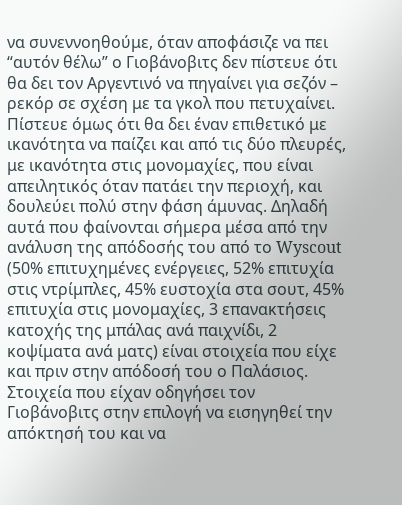να συνεννοηθούμε, όταν αποφάσιζε να πει “αυτόν θέλω” ο Γιοβάνοβιτς δεν πίστευε ότι θα δει τον Αργεντινό να πηγαίνει για σεζόν – ρεκόρ σε σχέση με τα γκολ που πετυχαίνει. Πίστευε όμως ότι θα δει έναν επιθετικό με ικανότητα να παίζει και από τις δύο πλευρές, με ικανότητα στις μονομαχίες, που είναι απειλητικός όταν πατάει την περιοχή, και δουλεύει πολύ στην φάση άμυνας. Δηλαδή αυτά που φαίνονται σήμερα μέσα από την ανάλυση της απόδοσής του από το Wyscout (50% επιτυχημένες ενέργειες, 52% επιτυχία στις ντρίμπλες, 45% ευστοχία στα σουτ, 45% επιτυχία στις μονομαχίες, 3 επανακτήσεις κατοχής της μπάλας ανά παιχνίδι, 2 κοψίματα ανά ματς) είναι στοιχεία που είχε και πριν στην απόδοσή του ο Παλάσιος. Στοιχεία που είχαν οδηγήσει τον Γιοβάνοβιτς στην επιλογή να εισηγηθεί την απόκτησή του και να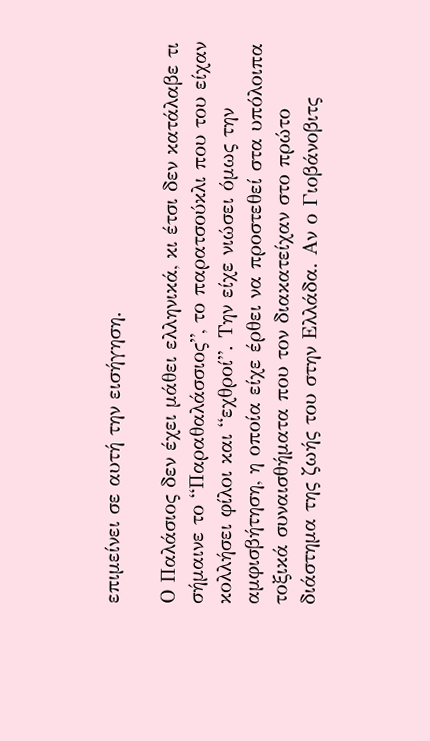επιμείνει σε αυτή την εισήγηση.

Ο Παλάσιος δεν έχει μάθει ελληνικά, κι έτσι δεν κατάλαβε τι σήμαινε το “Παραθαλάσσιος”, το παρατσούκλι που του είχαν κολλήσει φίλοι και “εχθροί”. Την είχε νιώσει όμως την αμφισβήτηση, η οποία είχε έρθει να προστεθεί στα υπόλοιπα τοξικά συναισθήματα που τον διακατείχαν στο πρώτο διάστημα της ζωής του στην Ελλάδα. Αν ο Γιοβάνοβιτς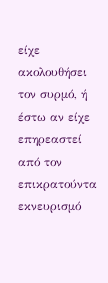είχε ακολουθήσει τον συρμό, ή έστω αν είχε επηρεαστεί από τον επικρατούντα εκνευρισμό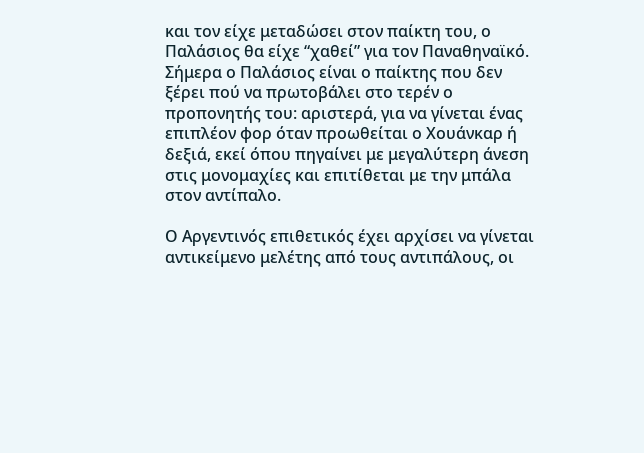και τον είχε μεταδώσει στον παίκτη του, ο Παλάσιος θα είχε “χαθεί” για τον Παναθηναϊκό. Σήμερα ο Παλάσιος είναι ο παίκτης που δεν ξέρει πού να πρωτοβάλει στο τερέν ο προπονητής του: αριστερά, για να γίνεται ένας επιπλέον φορ όταν προωθείται ο Χουάνκαρ ή δεξιά, εκεί όπου πηγαίνει με μεγαλύτερη άνεση στις μονομαχίες και επιτίθεται με την μπάλα στον αντίπαλο.

Ο Αργεντινός επιθετικός έχει αρχίσει να γίνεται αντικείμενο μελέτης από τους αντιπάλους, οι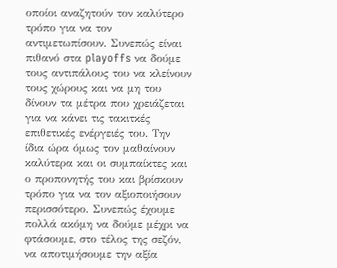οποίοι αναζητούν τον καλύτερο τρόπο για να τον αντιμετωπίσουν. Συνεπώς είναι πιθανό στα playoffs να δούμε τους αντιπάλους του να κλείνουν τους χώρους και να μη του δίνουν τα μέτρα που χρειάζεται για να κάνει τις τακιτκές επιθετικές ενέργειές του. Την ίδια ώρα όμως τον μαθαίνουν καλύτερα και οι συμπαίκτες και ο προπονητής του και βρίσκουν τρόπο για να τον αξιοποιήσουν περισσότερο. Συνεπώς έχουμε πολλά ακόμη να δούμε μέχρι να φτάσουμε, στο τέλος της σεζόν, να αποτιμήσουμε την αξία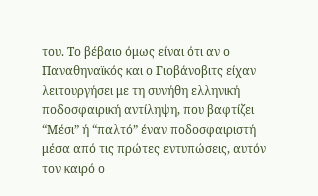του. Το βέβαιο όμως είναι ότι αν ο Παναθηναϊκός και ο Γιοβάνοβιτς είχαν λειτουργήσει με τη συνήθη ελληνική ποδοσφαιρική αντίληψη, που βαφτίζει “Μέσι” ή “παλτό” έναν ποδοσφαιριστή μέσα από τις πρώτες εντυπώσεις, αυτόν τον καιρό ο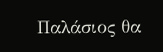Παλάσιος θα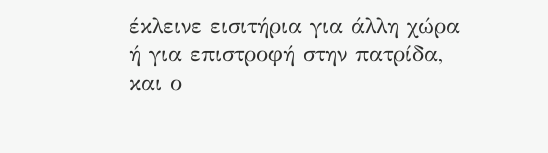έκλεινε εισιτήρια για άλλη χώρα ή για επιστροφή στην πατρίδα, και ο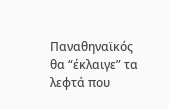Παναθηναϊκός θα “έκλαιγε” τα λεφτά που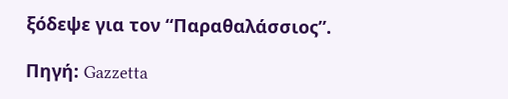ξόδεψε για τον “Παραθαλάσσιος”.

Πηγή: Gazzetta